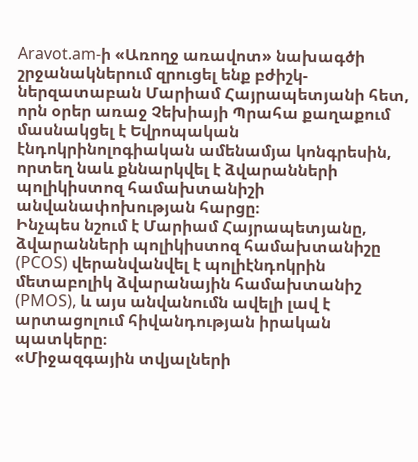Aravot.am-ի «Առողջ առավոտ» նախագծի շրջանակներում զրուցել ենք բժիշկ-ներզատաբան Մարիամ Հայրապետյանի հետ, որն օրեր առաջ Չեխիայի Պրահա քաղաքում մասնակցել է Եվրոպական էնդոկրինոլոգիական ամենամյա կոնգրեսին, որտեղ նաև քննարկվել է ձվարանների պոլիկիստոզ համախտանիշի անվանափոխության հարցը։
Ինչպես նշում է Մարիամ Հայրապետյանը, ձվարանների պոլիկիստոզ համախտանիշը (PCOS) վերանվանվել է պոլիէնդոկրին մետաբոլիկ ձվարանային համախտանիշ (PMOS), և այս անվանումն ավելի լավ է արտացոլում հիվանդության իրական պատկերը։
«Միջազգային տվյալների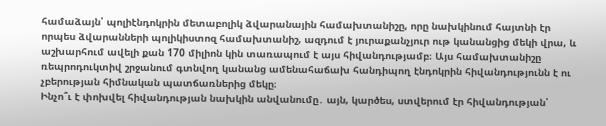համաձայն՝ պոլիէնդոկրին մետաբոլիկ ձվարանային համախտանիշը, որը նախկինում հայտնի էր որպես ձվարանների պոլիկիստոզ համախտանիշ, ազդում է յուրաքանչյուր ութ կանանցից մեկի վրա, և աշխարհում ավելի քան 170 միլիոն կին տառապում է այս հիվանդությամբ։ Այս համախտանիշը ռեպրոդուկտիվ շրջանում գտնվող կանանց ամենահաճախ հանդիպող էնդոկրին հիվանդությունն է ու չբերության հիմնական պատճառներից մեկը։
Ինչո՞ւ է փոխվել հիվանդության նախկին անվանումը․ այն, կարծես, ստվերում էր հիվանդության՝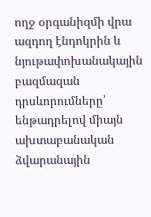ողջ օրգանիզմի վրա ազդող էնդոկրին և նյութափոխանակային բազմազան դրսևորումները՝ ենթադրելով միայն ախտաբանական ձվարանային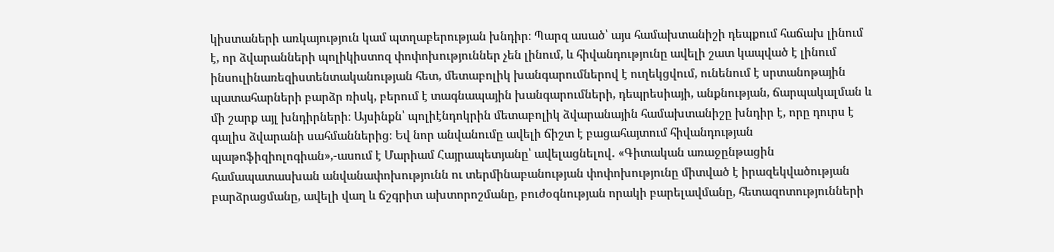կիստաների առկայություն կամ պտղաբերության խնդիր։ Պարզ ասած՝ այս համախտանիշի դեպքում հաճախ լինում է, որ ձվարանների պոլիկիստոզ փոփոխություններ չեն լինում, և հիվանդությունը ավելի շատ կապված է լինում ինսուլինառեզիստենտականության հետ, մետաբոլիկ խանգարումներով է ուղեկցվում, ունենում է սրտանոթային պատահարների բարձր ռիսկ, բերում է տագնապային խանգարումների, դեպրեսիայի, անքնության, ճարպակալման և մի շարք այլ խնդիրների։ Այսինքն՝ պոլիէնդոկրին մետաբոլիկ ձվարանային համախտանիշը խնդիր է, որը դուրս է գալիս ձվարանի սահմաններից։ Եվ նոր անվանումը ավելի ճիշտ է բացահայտում հիվանդության պաթոֆիզիոլոգիան»,-ասում է Մարիամ Հայրապետյանը՝ ավելացնելով․ «Գիտական առաջընթացին համապատասխան անվանափոխությունն ու տերմինաբանության փոփոխությունը միտված է իրազեկվածության բարձրացմանը, ավելի վաղ և ճշգրիտ ախտորոշմանը, բուժօգնության որակի բարելավմանը, հետազոտությունների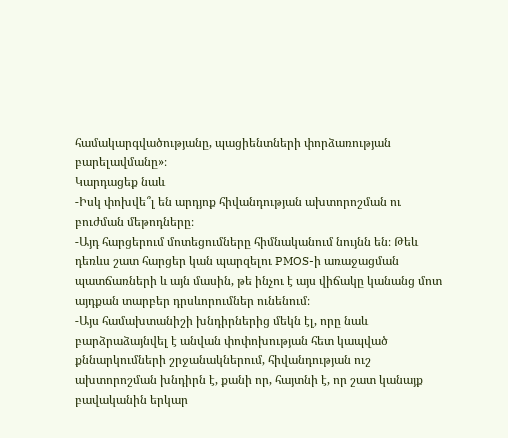համակարգվածությանը, պացիենտների փորձառության բարելավմանը»։
Կարդացեք նաև
-Իսկ փոխվե՞լ են արդյոք հիվանդության ախտորոշման ու բուժման մեթոդները։
-Այդ հարցերում մոտեցումները հիմնականում նույնն են։ Թեև դեռևս շատ հարցեր կան պարզելու PMOS-ի առաջացման պատճառների և այն մասին, թե ինչու է այս վիճակը կանանց մոտ այդքան տարբեր դրսևորումներ ունենում։
-Այս համախտանիշի խնդիրներից մեկն էլ, որը նաև բարձրաձայնվել է անվան փոփոխության հետ կապված քննարկումների շրջանակներում, հիվանդության ուշ ախտորոշման խնդիրն է, քանի որ, հայտնի է, որ շատ կանայք բավականին երկար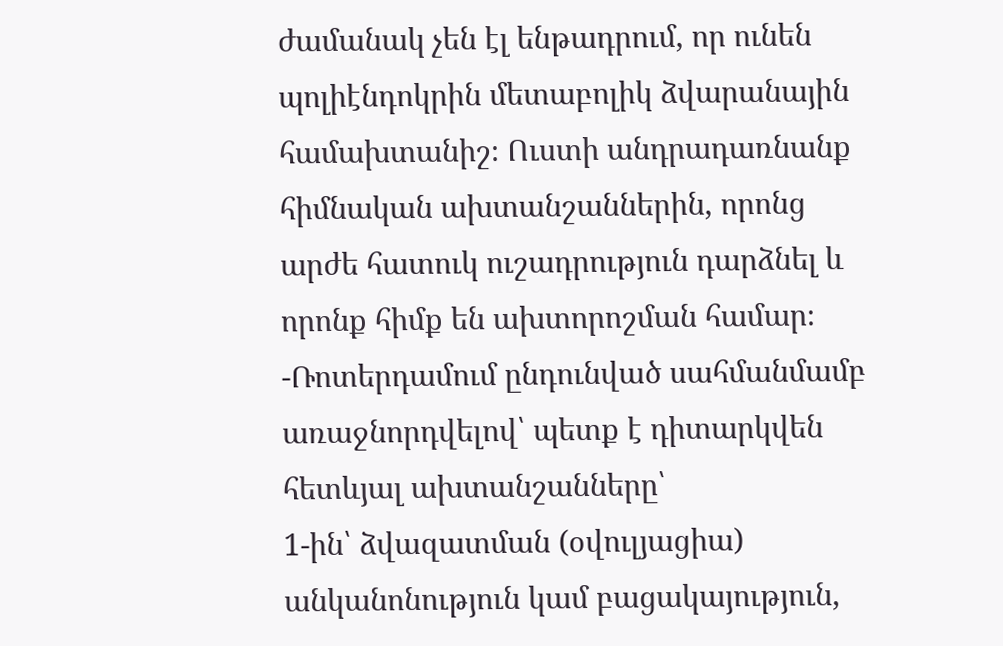ժամանակ չեն էլ ենթադրում, որ ունեն պոլիէնդոկրին մետաբոլիկ ձվարանային համախտանիշ։ Ուստի անդրադառնանք հիմնական ախտանշաններին, որոնց արժե հատուկ ուշադրություն դարձնել և որոնք հիմք են ախտորոշման համար։
-Ռոտերդամում ընդունված սահմանմամբ առաջնորդվելով՝ պետք է դիտարկվեն հետևյալ ախտանշանները՝
1-ին՝ ձվազատման (օվուլյացիա) անկանոնություն կամ բացակայություն,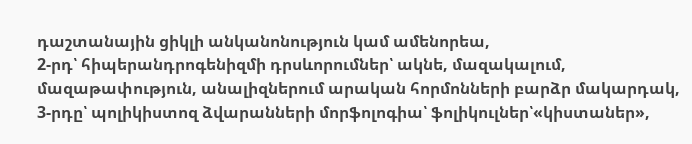դաշտանային ցիկլի անկանոնություն կամ ամենորեա,
2-րդ՝ հիպերանդրոգենիզմի դրսևորումներ՝ ակնե, մազակալում, մազաթափություն, անալիզներում արական հորմոնների բարձր մակարդակ,
3-րդը՝ պոլիկիստոզ ձվարանների մորֆոլոգիա՝ ֆոլիկուլներ՝«կիստաներ»,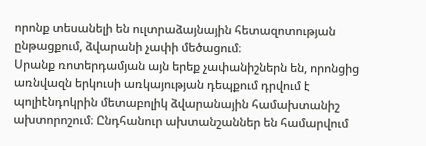որոնք տեսանելի են ուլտրաձայնային հետազոտության ընթացքում, ձվարանի չափի մեծացում։
Սրանք ռոտերդամյան այն երեք չափանիշներն են, որոնցից առնվազն երկուսի առկայության դեպքում դրվում է պոլիէնդոկրին մետաբոլիկ ձվարանային համախտանիշ ախտորոշում։ Ընդհանուր ախտանշաններ են համարվում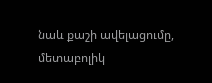նաև քաշի ավելացումը, մետաբոլիկ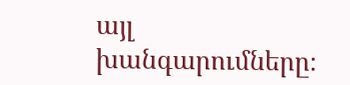այլ խանգարումները։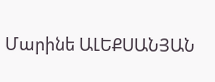Մարինե ԱԼԵՔՍԱՆՅԱՆ